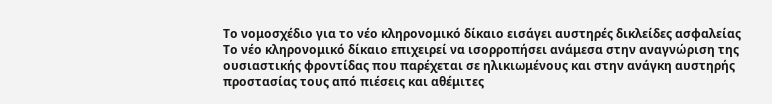Το νομοσχέδιο για το νέο κληρονομικό δίκαιο εισάγει αυστηρές δικλείδες ασφαλείας
Το νέο κληρονομικό δίκαιο επιχειρεί να ισορροπήσει ανάμεσα στην αναγνώριση της ουσιαστικής φροντίδας που παρέχεται σε ηλικιωμένους και στην ανάγκη αυστηρής προστασίας τους από πιέσεις και αθέμιτες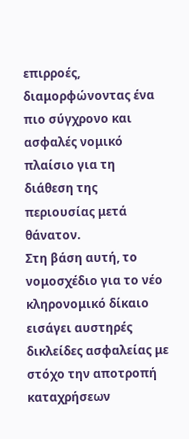επιρροές, διαμορφώνοντας ένα πιο σύγχρονο και ασφαλές νομικό πλαίσιο για τη διάθεση της περιουσίας μετά θάνατον.
Στη βάση αυτή, το νομοσχέδιο για το νέο κληρονομικό δίκαιο εισάγει αυστηρές δικλείδες ασφαλείας με στόχο την αποτροπή καταχρήσεων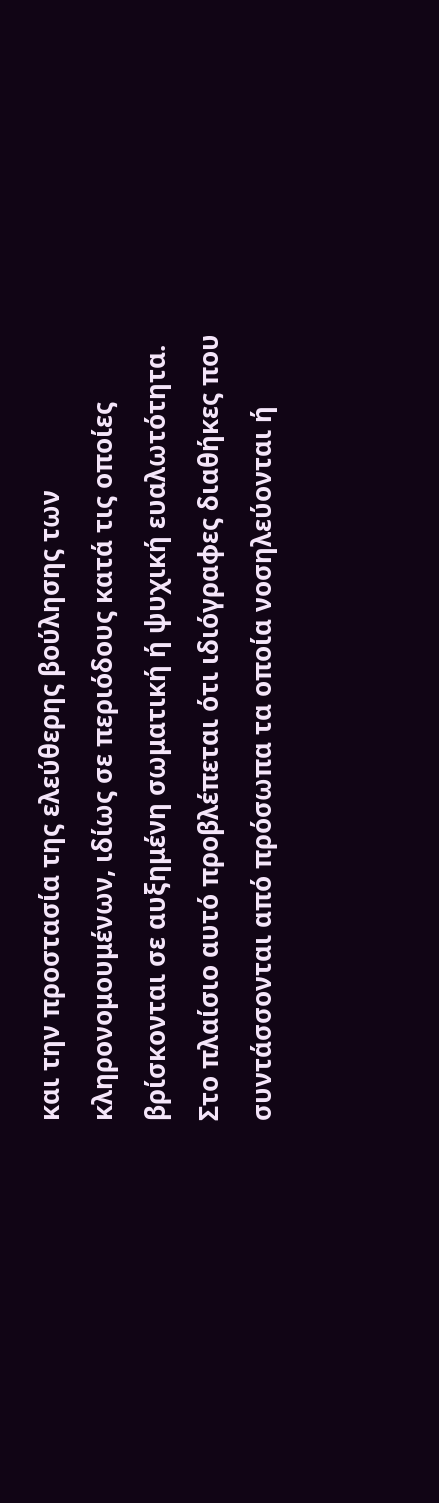και την προστασία της ελεύθερης βούλησης των κληρονομουμένων, ιδίως σε περιόδους κατά τις οποίες βρίσκονται σε αυξημένη σωματική ή ψυχική ευαλωτότητα.
Στο πλαίσιο αυτό προβλέπεται ότι ιδιόγραφες διαθήκες που συντάσσονται από πρόσωπα τα οποία νοσηλεύονται ή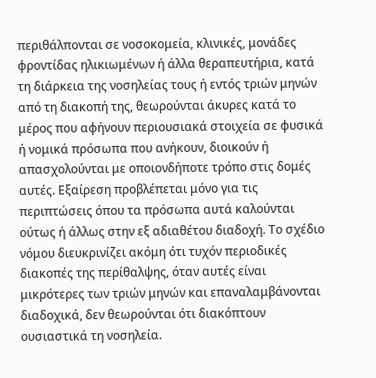περιθάλπονται σε νοσοκομεία, κλινικές, μονάδες φροντίδας ηλικιωμένων ή άλλα θεραπευτήρια, κατά τη διάρκεια της νοσηλείας τους ή εντός τριών μηνών από τη διακοπή της, θεωρούνται άκυρες κατά το μέρος που αφήνουν περιουσιακά στοιχεία σε φυσικά ή νομικά πρόσωπα που ανήκουν, διοικούν ή απασχολούνται με οποιονδήποτε τρόπο στις δομές αυτές. Εξαίρεση προβλέπεται μόνο για τις περιπτώσεις όπου τα πρόσωπα αυτά καλούνται ούτως ή άλλως στην εξ αδιαθέτου διαδοχή. Το σχέδιο νόμου διευκρινίζει ακόμη ότι τυχόν περιοδικές διακοπές της περίθαλψης, όταν αυτές είναι μικρότερες των τριών μηνών και επαναλαμβάνονται διαδοχικά, δεν θεωρούνται ότι διακόπτουν ουσιαστικά τη νοσηλεία.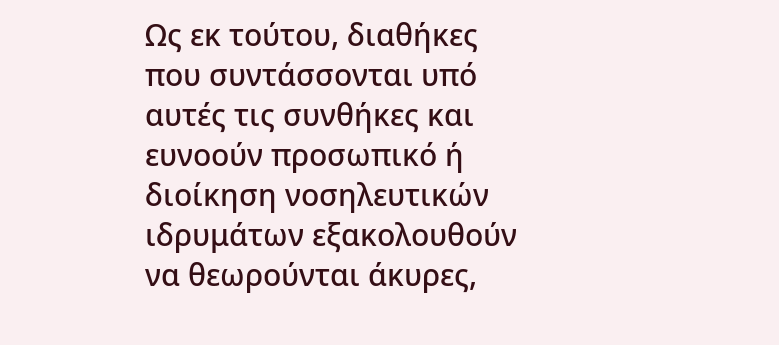Ως εκ τούτου, διαθήκες που συντάσσονται υπό αυτές τις συνθήκες και ευνοούν προσωπικό ή διοίκηση νοσηλευτικών ιδρυμάτων εξακολουθούν να θεωρούνται άκυρες,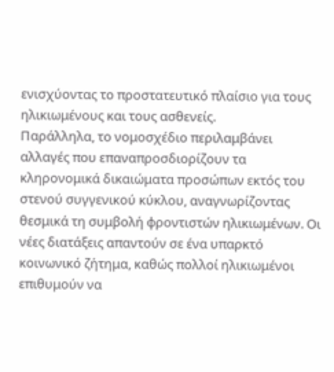ενισχύοντας το προστατευτικό πλαίσιο για τους ηλικιωμένους και τους ασθενείς.
Παράλληλα, το νομοσχέδιο περιλαμβάνει αλλαγές που επαναπροσδιορίζουν τα κληρονομικά δικαιώματα προσώπων εκτός του στενού συγγενικού κύκλου, αναγνωρίζοντας θεσμικά τη συμβολή φροντιστών ηλικιωμένων. Οι νέες διατάξεις απαντούν σε ένα υπαρκτό κοινωνικό ζήτημα, καθώς πολλοί ηλικιωμένοι επιθυμούν να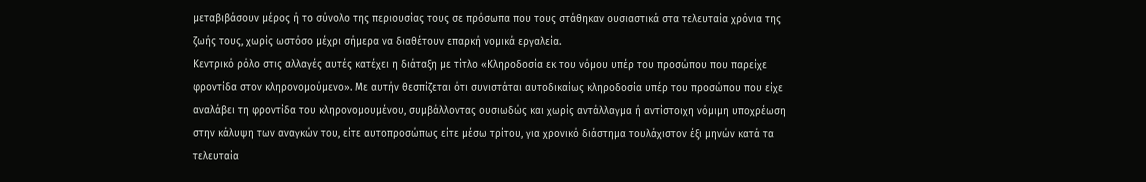μεταβιβάσουν μέρος ή το σύνολο της περιουσίας τους σε πρόσωπα που τους στάθηκαν ουσιαστικά στα τελευταία χρόνια της ζωής τους, χωρίς ωστόσο μέχρι σήμερα να διαθέτουν επαρκή νομικά εργαλεία.
Κεντρικό ρόλο στις αλλαγές αυτές κατέχει η διάταξη με τίτλο «Κληροδοσία εκ του νόμου υπέρ του προσώπου που παρείχε φροντίδα στον κληρονομούμενο». Με αυτήν θεσπίζεται ότι συνιστάται αυτοδικαίως κληροδοσία υπέρ του προσώπου που είχε αναλάβει τη φροντίδα του κληρονομουμένου, συμβάλλοντας ουσιωδώς και χωρίς αντάλλαγμα ή αντίστοιχη νόμιμη υποχρέωση στην κάλυψη των αναγκών του, είτε αυτοπροσώπως είτε μέσω τρίτου, για χρονικό διάστημα τουλάχιστον έξι μηνών κατά τα τελευταία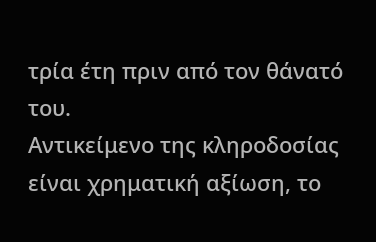τρία έτη πριν από τον θάνατό του.
Αντικείμενο της κληροδοσίας είναι χρηματική αξίωση, το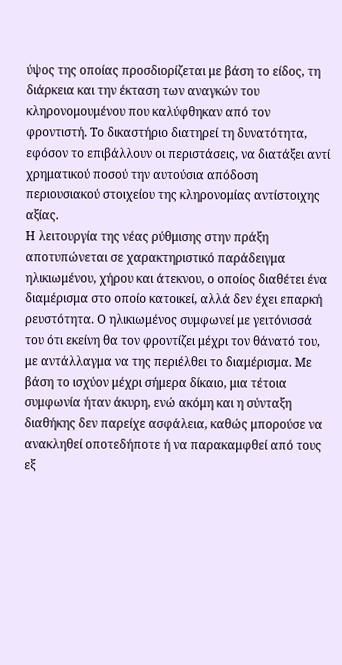ύψος της οποίας προσδιορίζεται με βάση το είδος, τη διάρκεια και την έκταση των αναγκών του κληρονομουμένου που καλύφθηκαν από τον φροντιστή. Το δικαστήριο διατηρεί τη δυνατότητα, εφόσον το επιβάλλουν οι περιστάσεις, να διατάξει αντί χρηματικού ποσού την αυτούσια απόδοση περιουσιακού στοιχείου της κληρονομίας αντίστοιχης αξίας.
Η λειτουργία της νέας ρύθμισης στην πράξη αποτυπώνεται σε χαρακτηριστικό παράδειγμα ηλικιωμένου, χήρου και άτεκνου, ο οποίος διαθέτει ένα διαμέρισμα στο οποίο κατοικεί, αλλά δεν έχει επαρκή ρευστότητα. Ο ηλικιωμένος συμφωνεί με γειτόνισσά του ότι εκείνη θα τον φροντίζει μέχρι τον θάνατό του, με αντάλλαγμα να της περιέλθει το διαμέρισμα. Με βάση το ισχύον μέχρι σήμερα δίκαιο, μια τέτοια συμφωνία ήταν άκυρη, ενώ ακόμη και η σύνταξη διαθήκης δεν παρείχε ασφάλεια, καθώς μπορούσε να ανακληθεί οποτεδήποτε ή να παρακαμφθεί από τους εξ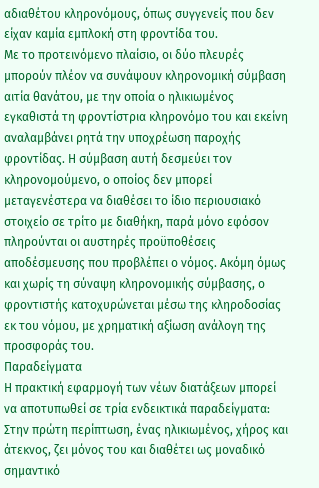αδιαθέτου κληρονόμους, όπως συγγενείς που δεν είχαν καμία εμπλοκή στη φροντίδα του.
Με το προτεινόμενο πλαίσιο, οι δύο πλευρές μπορούν πλέον να συνάψουν κληρονομική σύμβαση αιτία θανάτου, με την οποία ο ηλικιωμένος εγκαθιστά τη φροντίστρια κληρονόμο του και εκείνη αναλαμβάνει ρητά την υποχρέωση παροχής φροντίδας. Η σύμβαση αυτή δεσμεύει τον κληρονομούμενο, ο οποίος δεν μπορεί μεταγενέστερα να διαθέσει το ίδιο περιουσιακό στοιχείο σε τρίτο με διαθήκη, παρά μόνο εφόσον πληρούνται οι αυστηρές προϋποθέσεις αποδέσμευσης που προβλέπει ο νόμος. Ακόμη όμως και χωρίς τη σύναψη κληρονομικής σύμβασης, ο φροντιστής κατοχυρώνεται μέσω της κληροδοσίας εκ του νόμου, με χρηματική αξίωση ανάλογη της προσφοράς του.
Παραδείγματα
Η πρακτική εφαρμογή των νέων διατάξεων μπορεί να αποτυπωθεί σε τρία ενδεικτικά παραδείγματα:
Στην πρώτη περίπτωση, ένας ηλικιωμένος, χήρος και άτεκνος, ζει μόνος του και διαθέτει ως μοναδικό σημαντικό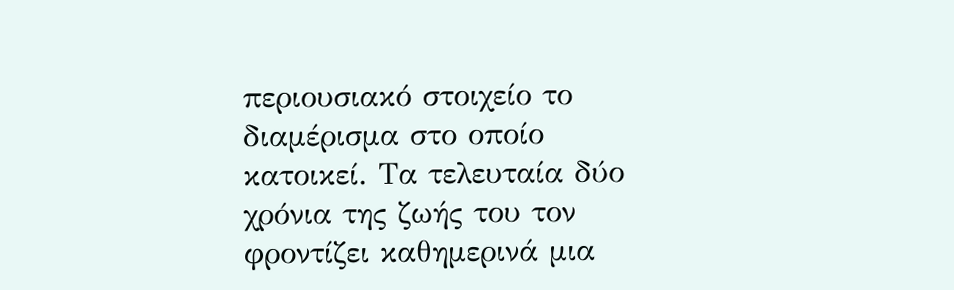περιουσιακό στοιχείο το διαμέρισμα στο οποίο κατοικεί. Τα τελευταία δύο χρόνια της ζωής του τον φροντίζει καθημερινά μια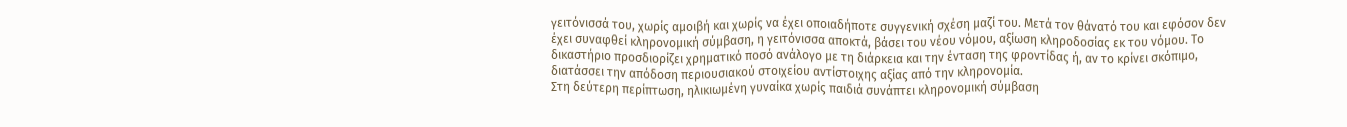γειτόνισσά του, χωρίς αμοιβή και χωρίς να έχει οποιαδήποτε συγγενική σχέση μαζί του. Μετά τον θάνατό του και εφόσον δεν έχει συναφθεί κληρονομική σύμβαση, η γειτόνισσα αποκτά, βάσει του νέου νόμου, αξίωση κληροδοσίας εκ του νόμου. Το δικαστήριο προσδιορίζει χρηματικό ποσό ανάλογο με τη διάρκεια και την ένταση της φροντίδας ή, αν το κρίνει σκόπιμο, διατάσσει την απόδοση περιουσιακού στοιχείου αντίστοιχης αξίας από την κληρονομία.
Στη δεύτερη περίπτωση, ηλικιωμένη γυναίκα χωρίς παιδιά συνάπτει κληρονομική σύμβαση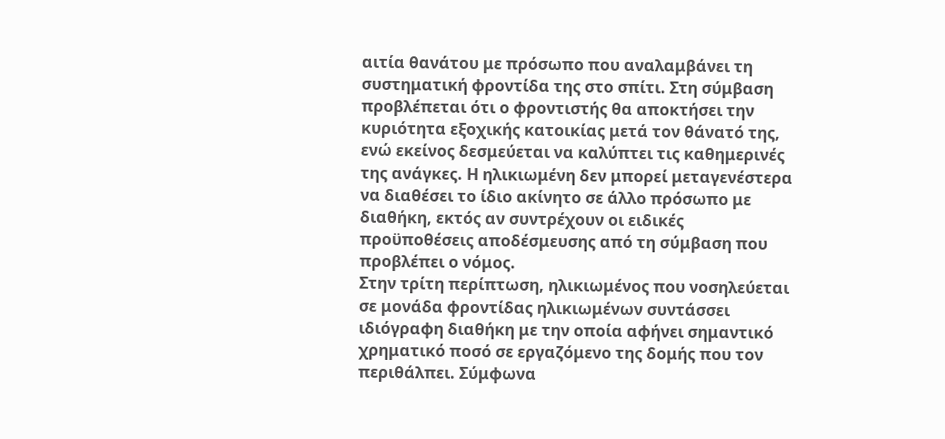αιτία θανάτου με πρόσωπο που αναλαμβάνει τη συστηματική φροντίδα της στο σπίτι. Στη σύμβαση προβλέπεται ότι ο φροντιστής θα αποκτήσει την κυριότητα εξοχικής κατοικίας μετά τον θάνατό της, ενώ εκείνος δεσμεύεται να καλύπτει τις καθημερινές της ανάγκες. Η ηλικιωμένη δεν μπορεί μεταγενέστερα να διαθέσει το ίδιο ακίνητο σε άλλο πρόσωπο με διαθήκη, εκτός αν συντρέχουν οι ειδικές προϋποθέσεις αποδέσμευσης από τη σύμβαση που προβλέπει ο νόμος.
Στην τρίτη περίπτωση, ηλικιωμένος που νοσηλεύεται σε μονάδα φροντίδας ηλικιωμένων συντάσσει ιδιόγραφη διαθήκη με την οποία αφήνει σημαντικό χρηματικό ποσό σε εργαζόμενο της δομής που τον περιθάλπει. Σύμφωνα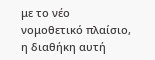με το νέο νομοθετικό πλαίσιο, η διαθήκη αυτή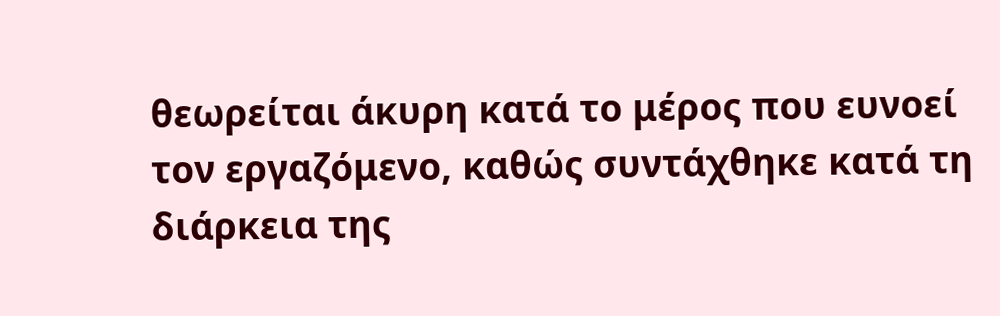θεωρείται άκυρη κατά το μέρος που ευνοεί τον εργαζόμενο, καθώς συντάχθηκε κατά τη διάρκεια της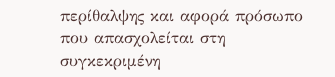περίθαλψης και αφορά πρόσωπο που απασχολείται στη συγκεκριμένη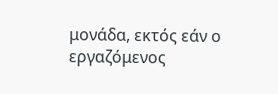μονάδα, εκτός εάν ο εργαζόμενος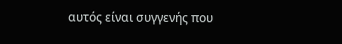αυτός είναι συγγενής που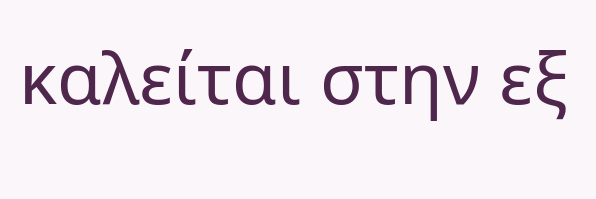καλείται στην εξ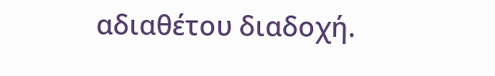αδιαθέτου διαδοχή.